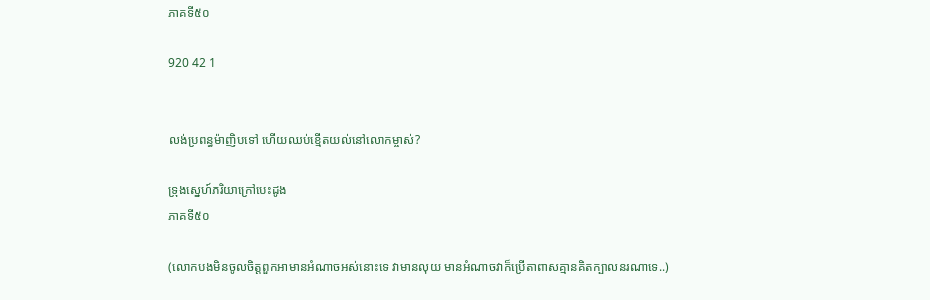ភាគទី៥០

920 42 1


លង់ប្រពន្ធម៉ាញិបទៅ ហើយឈប់ខ្មើតយល់នៅលោកម្ចាស់?

ទ្រុងស្នេហ៍ភរិយាក្រៅបេះដូង
ភាគទី៥០

(លោកបងមិនចូលចិត្តពួកអាមានអំណាចអស់នោះទេ វាមានលុយ មានអំណាចវាក៏ប្រើតាពាសគ្មានគិតក្បាលនរណាទេ..)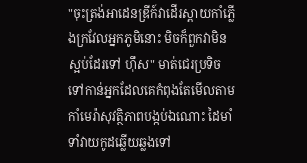"ចុះត្រង់អាដេនឌ្រីក៍វាដើរស្ពាយកាំភ្លើងក្រវែលអ្នកភូមិនោះ មិចក៏ពួកវាមិនស្អប់ដែរទៅ ហ៊ឹស" មាត់ជេរប្រទិចទៅកាន់អ្នកដែលគេកំពុងតែមើលតាមកាំមេរ៉ាសុវត្ថិភាពបង្កប់ឯណោះ ដៃមាំទាំវាយកូដឆ្លើយឆ្លងទៅ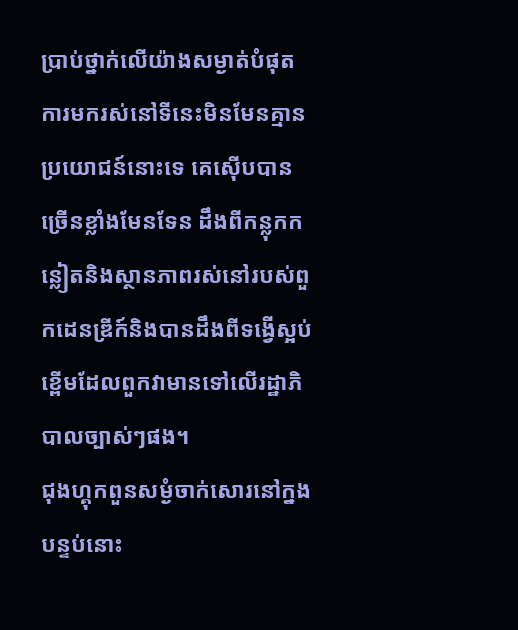ប្រាប់ថ្នាក់លើយ៉ាងសម្ងាត់បំផុត ការមករស់នៅទីនេះមិនមែនគ្មានប្រយោជន៍នោះទេ គេស៊ើបបានច្រើនខ្លាំងមែនទែន ដឹងពីកន្លុកកន្លៀតនិងស្ថានភាពរស់នៅរបស់ពួកដេនឌ្រីក៍និងបានដឹងពីទង្វើស្អប់ខ្ពើមដែលពួកវាមានទៅលើរដ្ឋាភិបាលច្បាស់ៗផង។
ជុងហ្គុកពួនសម្ងំចាក់សោរនៅក្នងបន្ទប់នោះ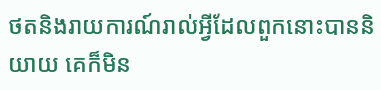ថតនិងរាយការណ៍រាល់អ្វីដែលពួកនោះបាននិយាយ គេក៏មិន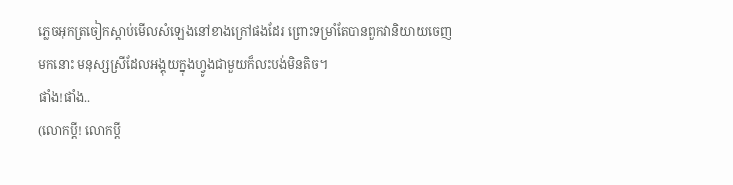ភ្លេចអុកត្រចៀកស្ដាប់មើលសំឡេងនៅខាងក្រៅផងដែរ ព្រោះទម្រាំតែបានពួកវានិយាយចេញមកនោះ មនុស្សស្រីដែលអង្គុយក្នុងហ្វូងជាមួយក៏លះបង់មិនតិច។
ផាំង!ផាំង..
(លោកប្ដី! លោកប្ដី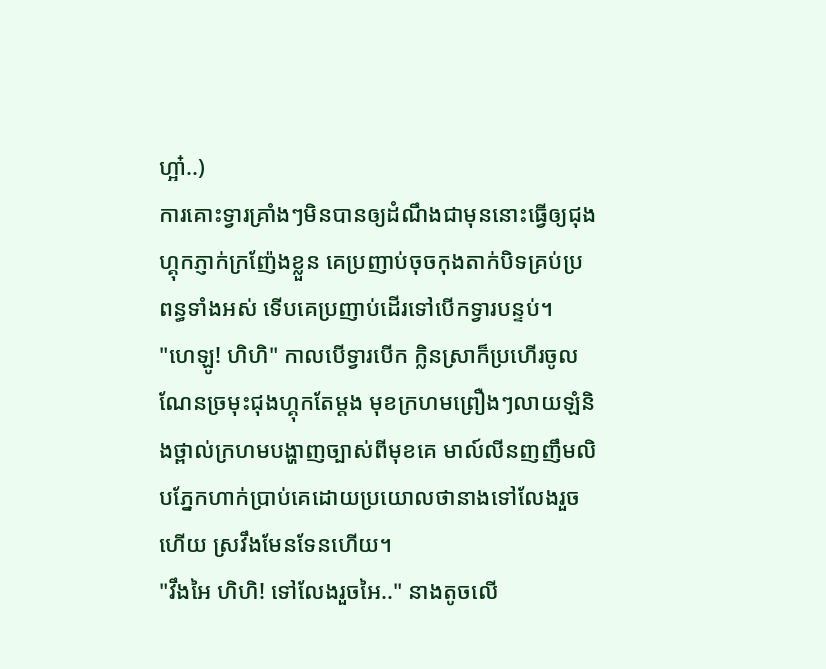ហ្អា៎..)
ការគោះទ្វារគ្រាំងៗមិនបានឲ្យដំណឹងជាមុននោះធ្វើឲ្យជុងហ្គុកភ្ញាក់ក្រញ៉ែងខ្លួន គេប្រញាប់ចុចកុងតាក់បិទគ្រប់ប្រពន្ធទាំងអស់ ទើបគេប្រញាប់ដើរទៅបើកទ្វារបន្ទប់។
"ហេឡូ! ហិហិ" កាលបើទ្វារបើក ក្លិនស្រាក៏ប្រហើរចូលណែនច្រមុះជុងហ្គុកតែម្ដង មុខក្រហមព្រឿងៗលាយឡំនិងថ្ពាល់ក្រហមបង្ហាញច្បាស់ពីមុខគេ មាល៍លីនញញឹមលិបភ្នែកហាក់ប្រាប់គេដោយប្រយោលថានាងទៅលែងរួចហើយ ស្រវឹងមែនទែនហើយ។
"វឹងអៃ ហិហិ! ទៅលែងរួចអៃ.." នាងតូចលើ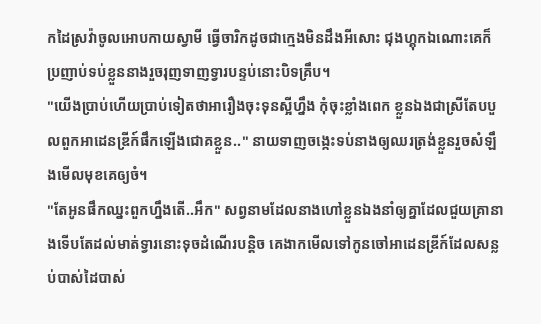កដៃស្រវ៉ាចូលអោបកាយស្វាមី ធ្វើចារិកដូចជាក្មេងមិនដឹងអីសោះ ជុងហ្គុកឯណោះគេក៏ប្រញាប់ទប់ខ្លួននាងរួចរុញទាញទ្វារបន្ទប់នោះបិទគ្រឹប។
"យើងប្រាប់ហើយប្រាប់ទៀតថាអារឿងចុះទុនស្អីហ្នឹង កុំចុះខ្លាំងពេក ខ្លួនឯងជាស្រីតែបបួលពួកអាដេនឌ្រីក៍ផឹកឡើងជោគខ្លួន.." នាយទាញចង្កេះទប់នាងឲ្យឈរត្រង់ខ្លួនរួចសំឡឹងមើលមុខគេឲ្យចំ។
"តែអូនផឹកឈ្នះពួកហ្នឹងតើ..អឹក" សព្វនាមដែលនាងហៅខ្លួនឯងនាំឲ្យគ្នាដែលជួយគ្រានាងទើបតែដល់មាត់ទ្វារនោះទុចដំណើរបន្តិច គេងាកមើលទៅកូនចៅអាដេនឌ្រីក៍ដែលសន្លប់បាស់ដៃបាស់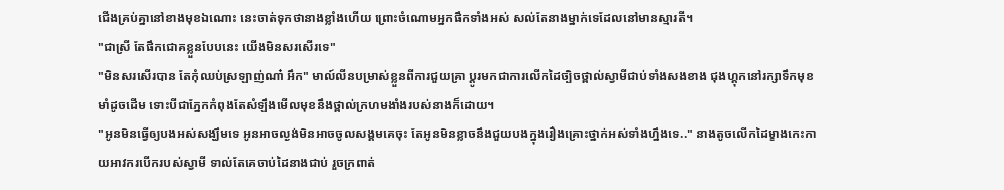ជើងគ្រប់គ្នានៅខាងមុខឯណោះ នេះចាត់ទុកថានាងខ្លាំងហើយ ព្រោះចំណោមអ្នកផឹកទាំងអស់ សល់តែនាងម្នាក់ទេដែលនៅមានស្មារតី។
"ជាស្រី តែផឹកជោគខ្លួនបែបនេះ យើងមិនសរសើរទេ"
"មិនសរសើរបាន តែកុំឈប់ស្រឡាញ់ណា៎ អឹក" មាល៍លីនបម្រាស់ខ្លួនពីការជួយគ្រា ប្ដូរមកជាការលើកដៃច្បិចថ្ពាល់ស្វាមីជាប់ទាំងសងខាង ជុងហ្គុកនៅរក្សាទឹកមុខមាំដូចដើម ទោះបីជាភ្នែកកំពុងតែសំឡឹងមើលមុខនឹងថ្ពាល់ក្រហមងាំងរបស់នាងក៏ដោយ។
"អូនមិនធ្វើឲ្យបងអស់សង្ឃឹមទេ អូនអាចល្ងង់មិនអាចចូលសង្គមគេចុះ តែអូនមិនខ្លាចនឹងជួយបងក្នុងរឿងគ្រោះថ្នាក់អស់ទាំងហ្នឹងទេ.." នាងតូចលើកដៃម្ខាងកេះកាយអាវករបើករបស់ស្វាមី ទាល់តែគេចាប់ដៃនាងជាប់ រួចក្រពាត់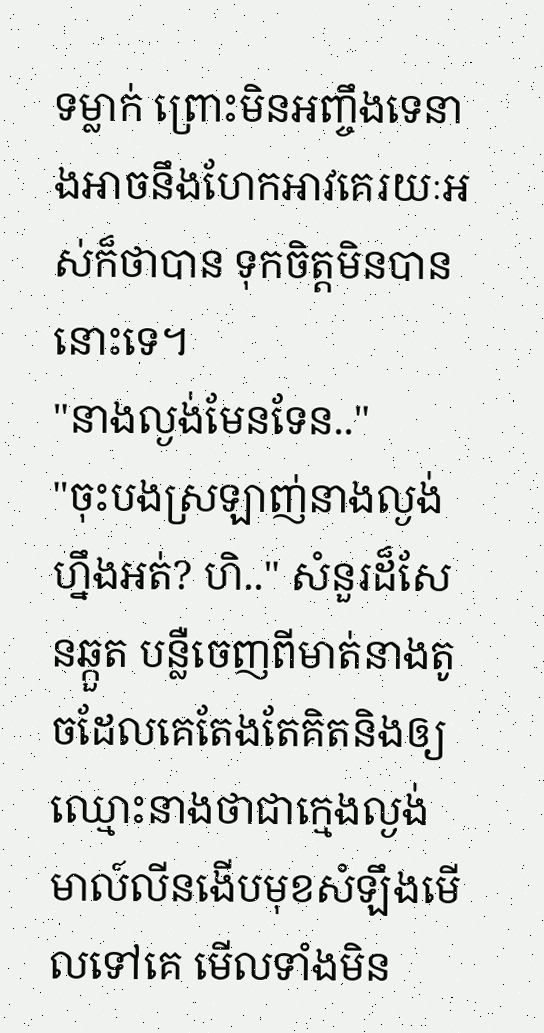ទម្លាក់ ព្រោះមិនអញ្ចឹងទេនាងអាចនឹងហែកអាវគេរយៈអស់ក៏ថាបាន ទុកចិត្តមិនបាននោះទេ។
"នាងល្ងង់មែនទែន.."
"ចុះបងស្រឡាញ់នាងល្ងង់ហ្នឹងអត់? ហិ.." សំនួរដ៏សែនឆ្កួត បន្លឺចេញពីមាត់នាងតូចដែលគេតែងតែគិតនិងឲ្យឈ្មោះនាងថាជាក្មេងល្ងង់ មាល៍លីនងើបមុខសំឡឹងមើលទៅគេ មើលទាំងមិន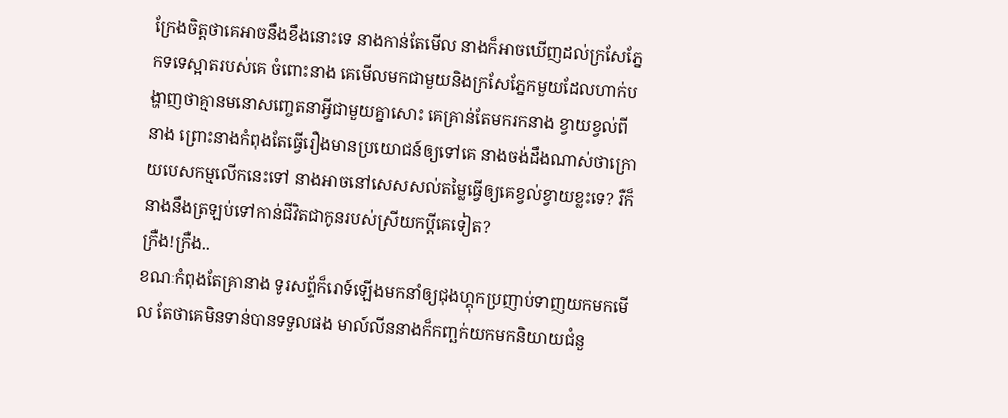ក្រែងចិត្តថាគេអាចនឹងខឹងនោះទេ នាងកាន់តែមើល នាងក៏អាចឃើញដល់ក្រសែភ្នែកទទេស្អាតរបស់គេ ចំពោះនាង គេមើលមកជាមួយនិងក្រសែភ្នែកមួយដែលហាក់បង្ហាញថាគ្មានមនោសញ្ចេតនាអ្វីជាមួយគ្នាសោះ គេគ្រាន់តែមករកនាង ខ្វាយខ្វល់ពីនាង ព្រោះនាងកំពុងតែធ្វើរឿងមានប្រយោជន៍ឲ្យទៅគេ នាងចង់ដឹងណាស់ថាក្រោយបេសកម្មលើកនេះទៅ នាងអាចនៅសេសសល់តម្លៃធ្វើឲ្យគេខ្វល់ខ្វាយខ្លះទេ? រឺក៏នាងនឹងត្រឡប់ទៅកាន់ជីវិតជាកូនរបស់ស្រីយកប្ដីគេទៀត?
ក្រឺង!ក្រឺង..
ខណៈកំពុងតែគ្រានាង ទូរសព្ទ័ក៏រោទ៍ឡើងមកនាំឲ្យជុងហ្គុកប្រញាប់ទាញយកមកមើល តែថាគេមិនទាន់បានទទួលផង មាល៍លីននាងក៏កញ្ឆក់យកមកនិយាយជំនួ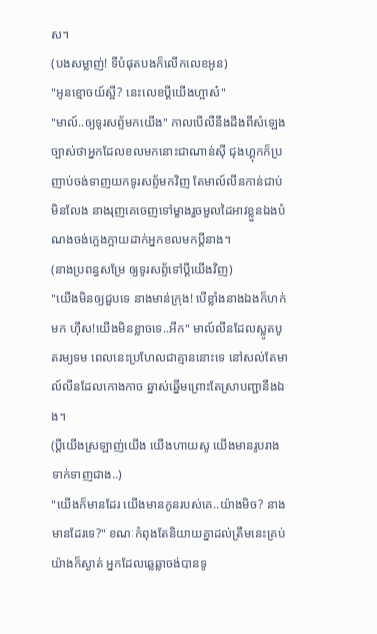ស។
(បងសម្លាញ់! ទីបំផុតបងក៏លើកលេខអូន)
"អូនខ្មោចយ៍ស្អី? នេះលេខប្ដីយើងហ្អាស៎"
"មាល៍..ឲ្យទូរសព្ទ័មកយើង" កាលបើលឺនឹងដឹងពីសំឡេងច្បាស់ថាអ្នកដែលខលមកនោះជាណាន់សុី ជុងហ្គុកក៏ប្រញាប់ចង់ទាញយកទូរសព្ទ័មកវិញ តែមាល៍លីនកាន់ជាប់មិនលែង នាងរុញគេចេញទៅម្ខាងរួចមួលដៃអាវខ្លួនឯងបំណងចង់ក្អេងក្អាយដាក់អ្នកខលមកប្ដីនាង។
(នាងប្រពន្ធសម្រែ ឲ្យទូរសព្ទ័ទៅប្ដីយើងវិញ)
"យើងមិនឲ្យជួបទេ នាងមាន់ក្រុង! បើខ្លាំងនាងឯងក៏ហក់មក ហ៊ឹស!យើងមិនខ្លាចទេ..អឹក" មាល៍លីនដែលស្លូតបូតរម្យទម ពេលនេះប្រហែលជាគ្មាននោះទេ នៅសល់តែមាល៍លីនដែលកោងកាច ឆ្នាស់ឆ្នើមព្រោះតែស្រាបញ្ជានឹងឯង។
(ប្ដីយើងស្រឡាញ់យើង យើងហាយសូ យើងមានរូបរាងទាក់ទាញជាង..)
"យើងក៏មានដែរ យើងមានកូនរបស់គេ..យ៉ាងមិច? នាងមានដែរទេ?" ខណៈកំពុងតែនិយាយគ្នាដល់ត្រឹមនេះគ្រប់យ៉ាងក៏ស្ងាត់ អ្នកដែលឆ្លេឆ្លាចង់បានទូ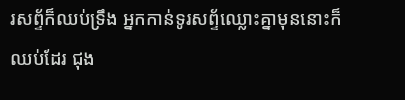រសព្ទ័ក៏ឈប់ទ្រឹង អ្នកកាន់ទូរសព្ទ័ឈ្លោះគ្នាមុននោះក៏ឈប់ដែរ ជុង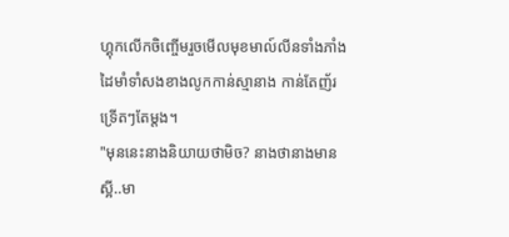ហ្គុកលើកចិញ្ចើមរួចមើលមុខមាល៍លីនទាំងភាំង ដៃមាំទាំសងខាងលូកកាន់ស្មានាង កាន់តែញ័រទ្រើតៗតែម្ដង។
"មុននេះនាងនិយាយថាមិច? នាងថានាងមានស្អី..មា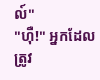ល៍"
"ហ៊ឺ!" អ្នកដែលត្រូវ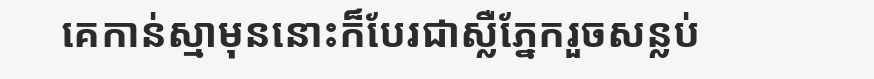គេកាន់ស្មាមុននោះក៏បែរជាស្លឺភ្នែករួចសន្លប់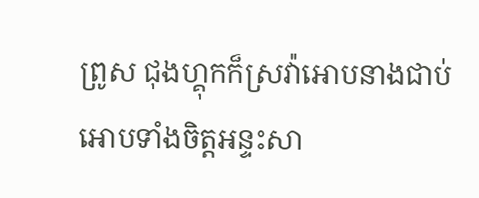ព្រូស ជុងហ្គុកក៏ស្រវ៉ាអោបនាងជាប់ អោបទាំងចិត្តអន្ទះសា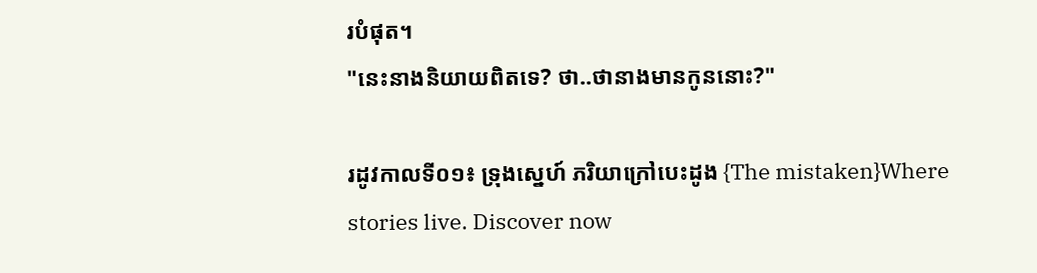របំផុត។
"នេះនាងនិយាយពិតទេ? ថា..ថានាងមានកូននោះ?"

រដូវកាលទី០១៖ ទ្រុងស្នេហ៍ ភរិយាក្រៅបេះដូង {The mistaken}Where stories live. Discover now